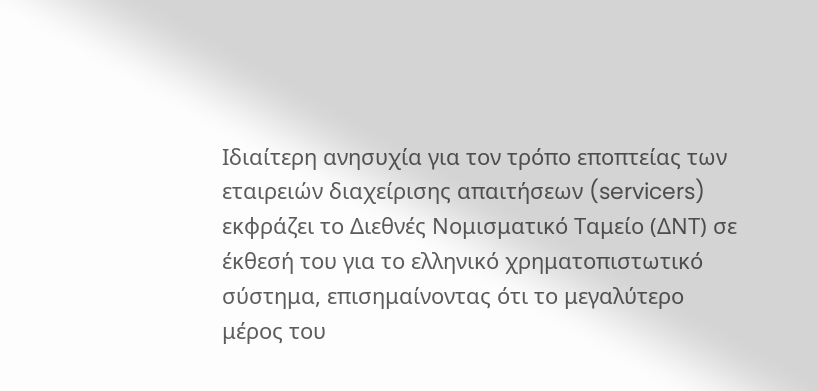Ιδιαίτερη ανησυχία για τον τρόπο εποπτείας των εταιρειών διαχείρισης απαιτήσεων (servicers) εκφράζει το Διεθνές Νομισματικό Ταμείο (ΔΝΤ) σε έκθεσή του για το ελληνικό χρηματοπιστωτικό σύστημα, επισημαίνοντας ότι το μεγαλύτερο μέρος του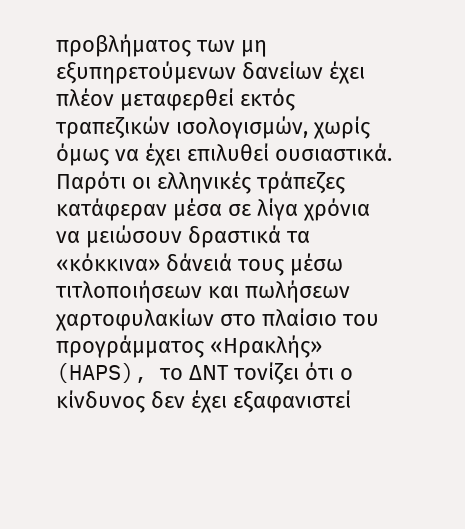προβλήματος των μη εξυπηρετούμενων δανείων έχει πλέον μεταφερθεί εκτός τραπεζικών ισολογισμών, χωρίς όμως να έχει επιλυθεί ουσιαστικά.
Παρότι οι ελληνικές τράπεζες κατάφεραν μέσα σε λίγα χρόνια να μειώσουν δραστικά τα «κόκκινα» δάνειά τους μέσω τιτλοποιήσεων και πωλήσεων χαρτοφυλακίων στο πλαίσιο του προγράμματος «Ηρακλής» (HAPS), το ΔΝΤ τονίζει ότι ο κίνδυνος δεν έχει εξαφανιστεί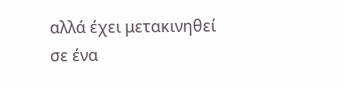αλλά έχει μετακινηθεί σε ένα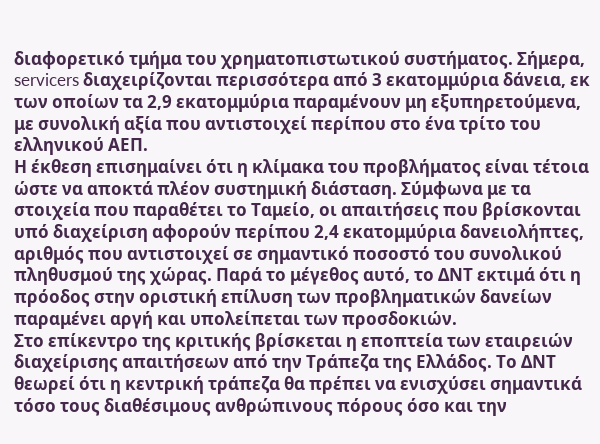διαφορετικό τμήμα του χρηματοπιστωτικού συστήματος. Σήμερα, servicers διαχειρίζονται περισσότερα από 3 εκατομμύρια δάνεια, εκ των οποίων τα 2,9 εκατομμύρια παραμένουν μη εξυπηρετούμενα, με συνολική αξία που αντιστοιχεί περίπου στο ένα τρίτο του ελληνικού ΑΕΠ.
Η έκθεση επισημαίνει ότι η κλίμακα του προβλήματος είναι τέτοια ώστε να αποκτά πλέον συστημική διάσταση. Σύμφωνα με τα στοιχεία που παραθέτει το Ταμείο, οι απαιτήσεις που βρίσκονται υπό διαχείριση αφορούν περίπου 2,4 εκατομμύρια δανειολήπτες, αριθμός που αντιστοιχεί σε σημαντικό ποσοστό του συνολικού πληθυσμού της χώρας. Παρά το μέγεθος αυτό, το ΔΝΤ εκτιμά ότι η πρόοδος στην οριστική επίλυση των προβληματικών δανείων παραμένει αργή και υπολείπεται των προσδοκιών.
Στο επίκεντρο της κριτικής βρίσκεται η εποπτεία των εταιρειών διαχείρισης απαιτήσεων από την Τράπεζα της Ελλάδος. Το ΔΝΤ θεωρεί ότι η κεντρική τράπεζα θα πρέπει να ενισχύσει σημαντικά τόσο τους διαθέσιμους ανθρώπινους πόρους όσο και την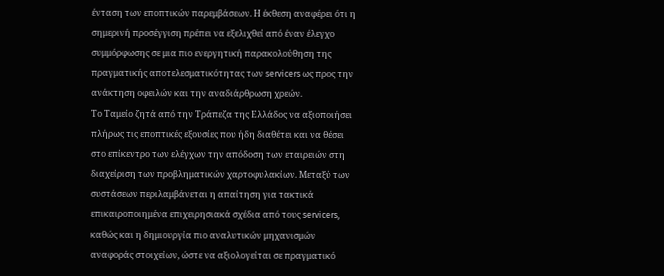ένταση των εποπτικών παρεμβάσεων. Η έκθεση αναφέρει ότι η σημερινή προσέγγιση πρέπει να εξελιχθεί από έναν έλεγχο συμμόρφωσης σε μια πιο ενεργητική παρακολούθηση της πραγματικής αποτελεσματικότητας των servicers ως προς την ανάκτηση οφειλών και την αναδιάρθρωση χρεών.
Το Ταμείο ζητά από την Τράπεζα της Ελλάδος να αξιοποιήσει πλήρως τις εποπτικές εξουσίες που ήδη διαθέτει και να θέσει στο επίκεντρο των ελέγχων την απόδοση των εταιρειών στη διαχείριση των προβληματικών χαρτοφυλακίων. Μεταξύ των συστάσεων περιλαμβάνεται η απαίτηση για τακτικά επικαιροποιημένα επιχειρησιακά σχέδια από τους servicers, καθώς και η δημιουργία πιο αναλυτικών μηχανισμών αναφοράς στοιχείων, ώστε να αξιολογείται σε πραγματικό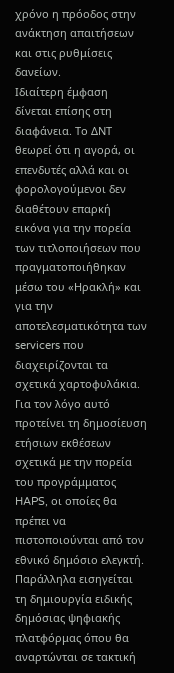χρόνο η πρόοδος στην ανάκτηση απαιτήσεων και στις ρυθμίσεις δανείων.
Ιδιαίτερη έμφαση δίνεται επίσης στη διαφάνεια. Το ΔΝΤ θεωρεί ότι η αγορά, οι επενδυτές αλλά και οι φορολογούμενοι δεν διαθέτουν επαρκή εικόνα για την πορεία των τιτλοποιήσεων που πραγματοποιήθηκαν μέσω του «Ηρακλή» και για την αποτελεσματικότητα των servicers που διαχειρίζονται τα σχετικά χαρτοφυλάκια. Για τον λόγο αυτό προτείνει τη δημοσίευση ετήσιων εκθέσεων σχετικά με την πορεία του προγράμματος HAPS, οι οποίες θα πρέπει να πιστοποιούνται από τον εθνικό δημόσιο ελεγκτή. Παράλληλα εισηγείται τη δημιουργία ειδικής δημόσιας ψηφιακής πλατφόρμας όπου θα αναρτώνται σε τακτική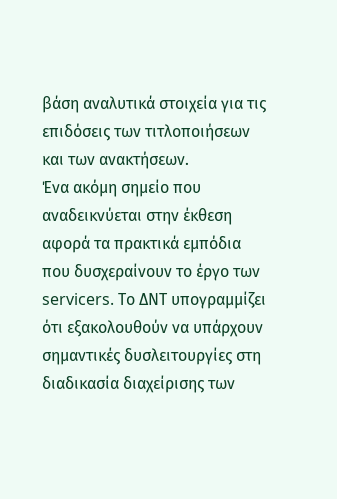βάση αναλυτικά στοιχεία για τις επιδόσεις των τιτλοποιήσεων και των ανακτήσεων.
Ένα ακόμη σημείο που αναδεικνύεται στην έκθεση αφορά τα πρακτικά εμπόδια που δυσχεραίνουν το έργο των servicers. Το ΔΝΤ υπογραμμίζει ότι εξακολουθούν να υπάρχουν σημαντικές δυσλειτουργίες στη διαδικασία διαχείρισης των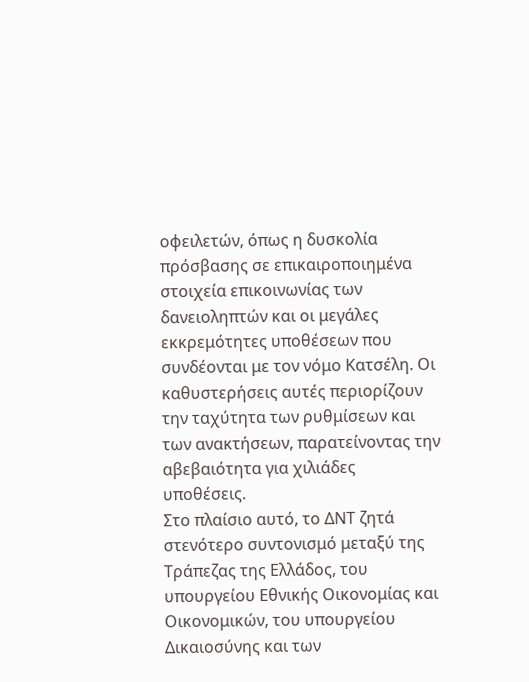οφειλετών, όπως η δυσκολία πρόσβασης σε επικαιροποιημένα στοιχεία επικοινωνίας των δανειοληπτών και οι μεγάλες εκκρεμότητες υποθέσεων που συνδέονται με τον νόμο Κατσέλη. Οι καθυστερήσεις αυτές περιορίζουν την ταχύτητα των ρυθμίσεων και των ανακτήσεων, παρατείνοντας την αβεβαιότητα για χιλιάδες υποθέσεις.
Στο πλαίσιο αυτό, το ΔΝΤ ζητά στενότερο συντονισμό μεταξύ της Τράπεζας της Ελλάδος, του υπουργείου Εθνικής Οικονομίας και Οικονομικών, του υπουργείου Δικαιοσύνης και των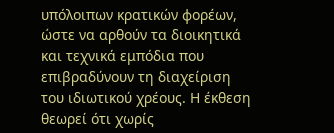υπόλοιπων κρατικών φορέων, ώστε να αρθούν τα διοικητικά και τεχνικά εμπόδια που επιβραδύνουν τη διαχείριση του ιδιωτικού χρέους. Η έκθεση θεωρεί ότι χωρίς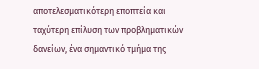αποτελεσματικότερη εποπτεία και ταχύτερη επίλυση των προβληματικών δανείων, ένα σημαντικό τμήμα της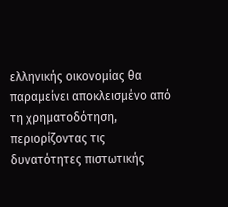ελληνικής οικονομίας θα παραμείνει αποκλεισμένο από τη χρηματοδότηση, περιορίζοντας τις δυνατότητες πιστωτικής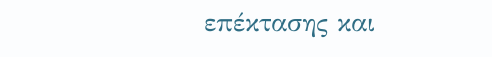επέκτασης και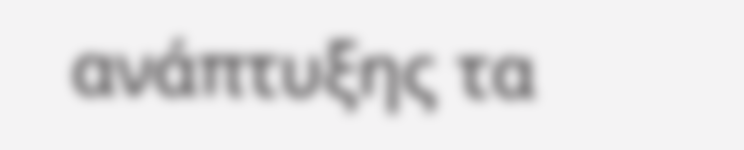ανάπτυξης τα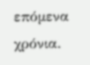επόμενα χρόνια.